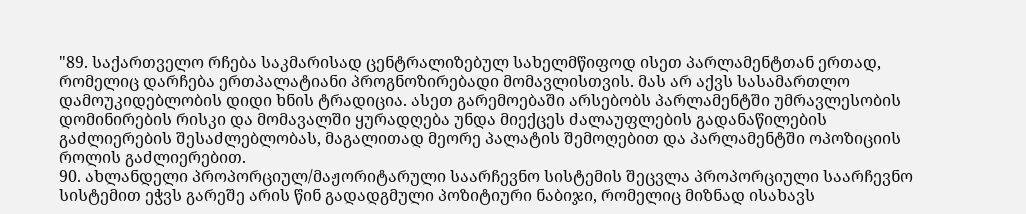"89. საქართველო რჩება საკმარისად ცენტრალიზებულ სახელმწიფოდ ისეთ პარლამენტთან ერთად, რომელიც დარჩება ერთპალატიანი პროგნოზირებადი მომავლისთვის. მას არ აქვს სასამართლო დამოუკიდებლობის დიდი ხნის ტრადიცია. ასეთ გარემოებაში არსებობს პარლამენტში უმრავლესობის დომინირების რისკი და მომავალში ყურადღება უნდა მიექცეს ძალაუფლების გადანაწილების გაძლიერების შესაძლებლობას, მაგალითად მეორე პალატის შემოღებით და პარლამენტში ოპოზიციის როლის გაძლიერებით.
90. ახლანდელი პროპორციულ/მაჟორიტარული საარჩევნო სისტემის შეცვლა პროპორციული საარჩევნო სისტემით ეჭვს გარეშე არის წინ გადადგმული პოზიტიური ნაბიჯი, რომელიც მიზნად ისახავს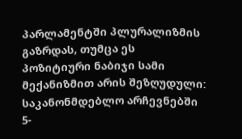პარლამენტში პლურალიზმის გაზრდას, თუმცა ეს პოზიტიური ნაბიჯი სამი მექანიზმით არის შეზღუდული: საკანონმდებლო არჩევნებში 5-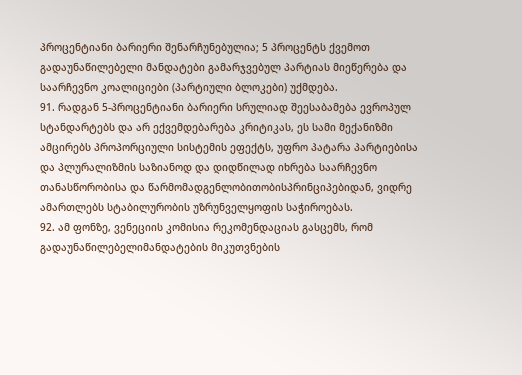პროცენტიანი ბარიერი შენარჩუნებულია; 5 პროცენტს ქვემოთ გადაუნაწილებელი მანდატები გამარჯვებულ პარტიას მიეწერება და საარჩევნო კოალიციები (პარტიული ბლოკები) უქმდება.
91. რადგან 5-პროცენტიანი ბარიერი სრულიად შეესაბამება ევროპულ სტანდარტებს და არ ექვემდებარება კრიტიკას, ეს სამი მექანიზმი ამცირებს პროპორციული სისტემის ეფექტს, უფრო პატარა პარტიებისა და პლურალიზმის საზიანოდ და დიდწილად იხრება საარჩევნო თანასწორობისა და წარმომადგენლობითობისპრინციპებიდან, ვიდრე ამართლებს სტაბილურობის უზრუნველყოფის საჭიროებას.
92. ამ ფონზე, ვენეციის კომისია რეკომენდაციას გასცემს, რომ გადაუნაწილებელიმანდატების მიკუთვნების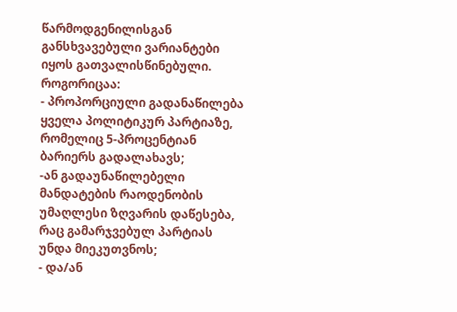წარმოდგენილისგან განსხვავებული ვარიანტები იყოს გათვალისწინებული. როგორიცაა:
- პროპორციული გადანაწილება ყველა პოლიტიკურ პარტიაზე, რომელიც 5-პროცენტიან ბარიერს გადალახავს;
-ან გადაუნაწილებელი მანდატების რაოდენობის უმაღლესი ზღვარის დაწესება, რაც გამარჯვებულ პარტიას უნდა მიეკუთვნოს;
- და/ან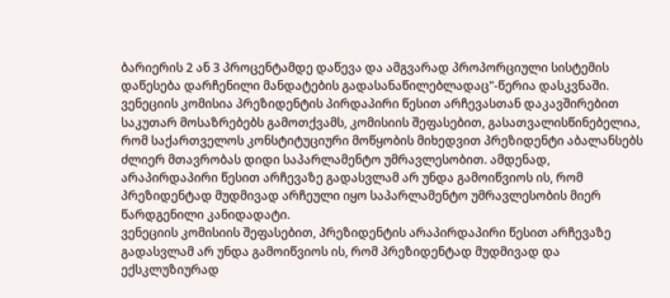ბარიერის 2 ან 3 პროცენტამდე დაწევა და ამგვარად პროპორციული სისტემის დაწესება დარჩენილი მანდატების გადასანაწილებლადაც"-წერია დასკვნაში.
ვენეციის კომისია პრეზიდენტის პირდაპირი წესით არჩევასთან დაკავშირებით საკუთარ მოსაზრებებს გამოთქვამს, კომისიის შეფასებით, გასათვალისწინებელია, რომ საქართველოს კონსტიტუციური მოწყობის მიხედვით პრეზიდენტი აბალანსებს ძლიერ მთავრობას დიდი საპარლამენტო უმრავლესობით. ამდენად, არაპირდაპირი წესით არჩევაზე გადასვლამ არ უნდა გამოიწვიოს ის, რომ პრეზიდენტად მუდმივად არჩეული იყო საპარლამენტო უმრავლესობის მიერ წარდგენილი კანიდადატი.
ვენეციის კომისიის შეფასებით, პრეზიდენტის არაპირდაპირი წესით არჩევაზე გადასვლამ არ უნდა გამოიწვიოს ის, რომ პრეზიდენტად მუდმივად და ექსკლუზიურად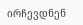ირჩევდნენ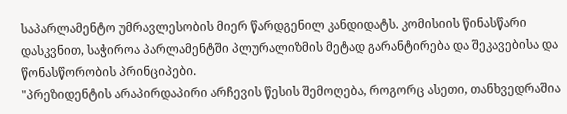საპარლამენტო უმრავლესობის მიერ წარდგენილ კანდიდატს. კომისიის წინასწარი დასკვნით, საჭიროა პარლამენტში პლურალიზმის მეტად გარანტირება და შეკავებისა და წონასწორობის პრინციპები.
"პრეზიდენტის არაპირდაპირი არჩევის წესის შემოღება, როგორც ასეთი, თანხვედრაშია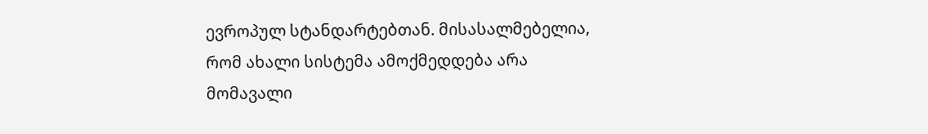ევროპულ სტანდარტებთან. მისასალმებელია, რომ ახალი სისტემა ამოქმედდება არა მომავალი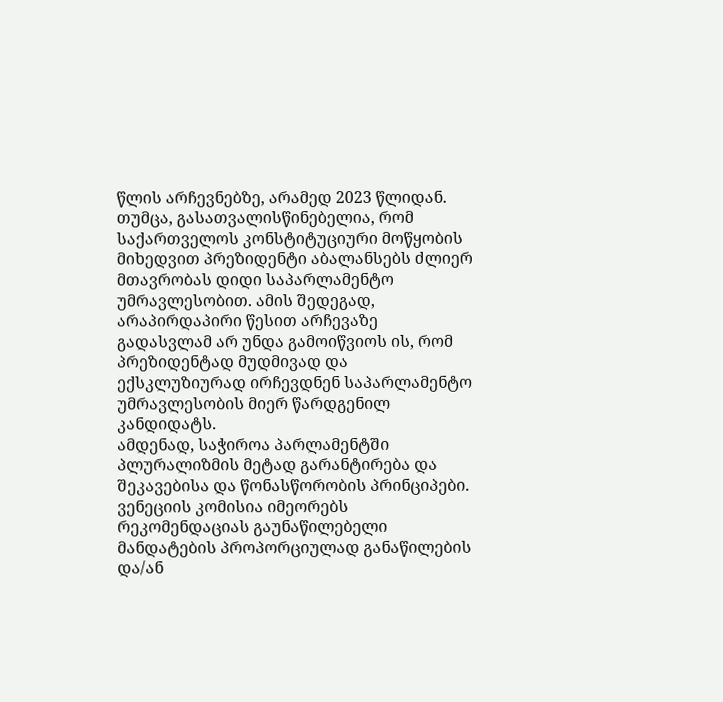წლის არჩევნებზე, არამედ 2023 წლიდან.
თუმცა, გასათვალისწინებელია, რომ საქართველოს კონსტიტუციური მოწყობის მიხედვით პრეზიდენტი აბალანსებს ძლიერ მთავრობას დიდი საპარლამენტო უმრავლესობით. ამის შედეგად, არაპირდაპირი წესით არჩევაზე გადასვლამ არ უნდა გამოიწვიოს ის, რომ პრეზიდენტად მუდმივად და ექსკლუზიურად ირჩევდნენ საპარლამენტო უმრავლესობის მიერ წარდგენილ კანდიდატს.
ამდენად, საჭიროა პარლამენტში პლურალიზმის მეტად გარანტირება და შეკავებისა და წონასწორობის პრინციპები. ვენეციის კომისია იმეორებს რეკომენდაციას გაუნაწილებელი მანდატების პროპორციულად განაწილების და/ან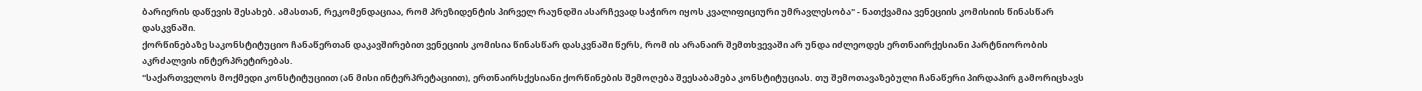ბარიერის დაწევის შესახებ. ამასთან, რეკომენდაციაა, რომ პრეზიდენტის პირველ რაუნდში ასარჩევად საჭირო იყოს კვალიფიციური უმრავლესობა" - ნათქვამია ვენეციის კომისიის წინასწარ დასკვნაში.
ქორწინებაზე საკონსტიტუციო ჩანაწერთან დაკავშირებით ვენეციის კომისია წინასწარ დასკვნაში წერს, რომ ის არანაირ შემთხვევაში არ უნდა იძლეოდეს ერთნაირქესიანი პარტნიორობის აკრძალვის ინტერპრეტირებას.
"საქართველოს მოქმედი კონსტიტუციით (ან მისი ინტერპრეტაციით), ერთნაირსქესიანი ქორწინების შემოღება შეესაბამება კონსტიტუციას. თუ შემოთავაზებული ჩანაწერი პირდაპირ გამორიცხავს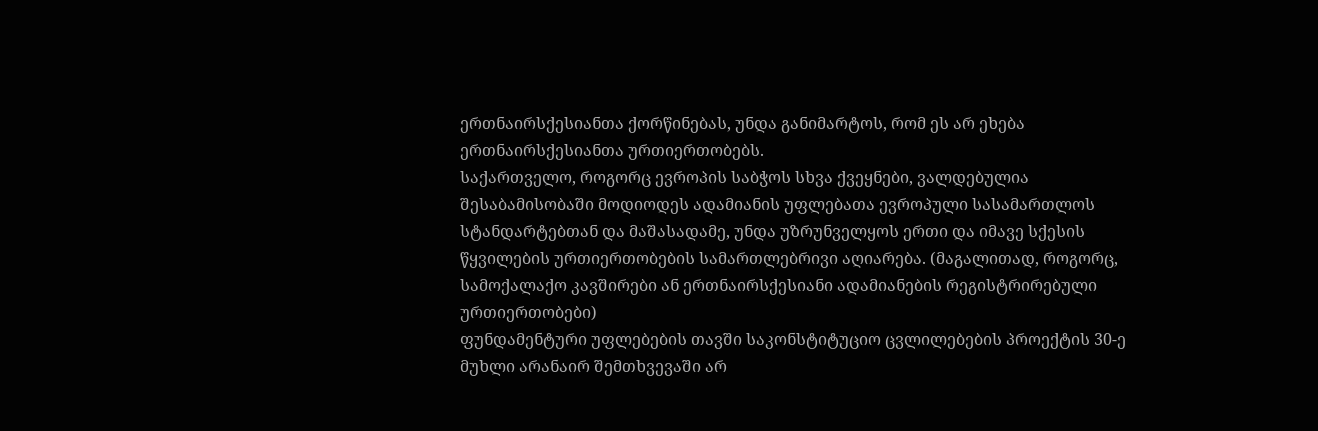ერთნაირსქესიანთა ქორწინებას, უნდა განიმარტოს, რომ ეს არ ეხება ერთნაირსქესიანთა ურთიერთობებს.
საქართველო, როგორც ევროპის საბჭოს სხვა ქვეყნები, ვალდებულია შესაბამისობაში მოდიოდეს ადამიანის უფლებათა ევროპული სასამართლოს სტანდარტებთან და მაშასადამე, უნდა უზრუნველყოს ერთი და იმავე სქესის წყვილების ურთიერთობების სამართლებრივი აღიარება. (მაგალითად, როგორც, სამოქალაქო კავშირები ან ერთნაირსქესიანი ადამიანების რეგისტრირებული ურთიერთობები)
ფუნდამენტური უფლებების თავში საკონსტიტუციო ცვლილებების პროექტის 30-ე მუხლი არანაირ შემთხვევაში არ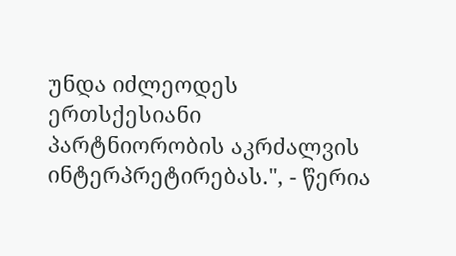უნდა იძლეოდეს ერთსქესიანი პარტნიორობის აკრძალვის ინტერპრეტირებას.", - წერია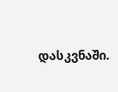დასკვნაში.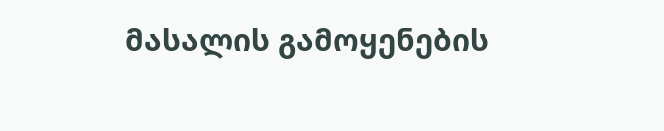მასალის გამოყენების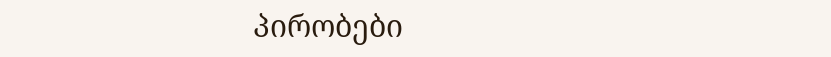პირობები